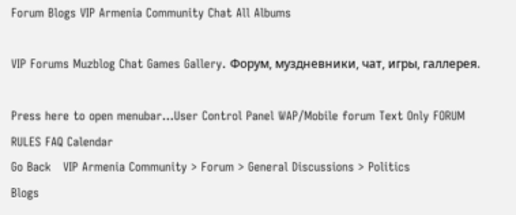Forum Blogs VIP Armenia Community Chat All Albums

VIP Forums Muzblog Chat Games Gallery. Форум, муздневники, чат, игры, галлерея.

Press here to open menubar...User Control Panel WAP/Mobile forum Text Only FORUM RULES FAQ Calendar
Go Back   VIP Armenia Community > Forum > General Discussions > Politics
Blogs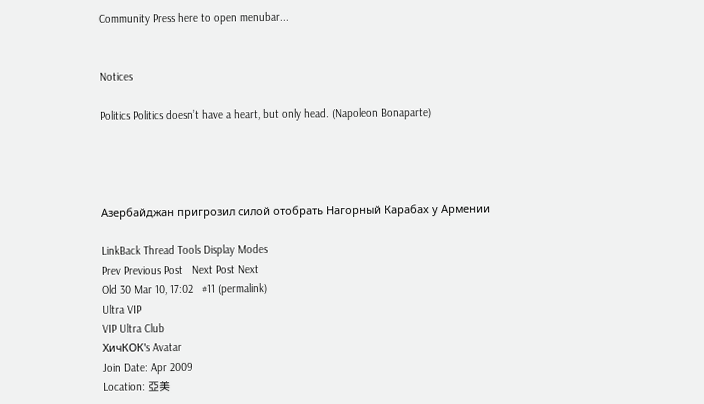Community Press here to open menubar...


Notices

Politics Politics doesn’t have a heart, but only head. (Napoleon Bonaparte)




Азербайджан пригрозил силой отобрать Нагорный Карабах у Армении

LinkBack Thread Tools Display Modes
Prev Previous Post   Next Post Next
Old 30 Mar 10, 17:02   #11 (permalink)
Ultra VIP
VIP Ultra Club
ХичКОК's Avatar
Join Date: Apr 2009
Location: 亞美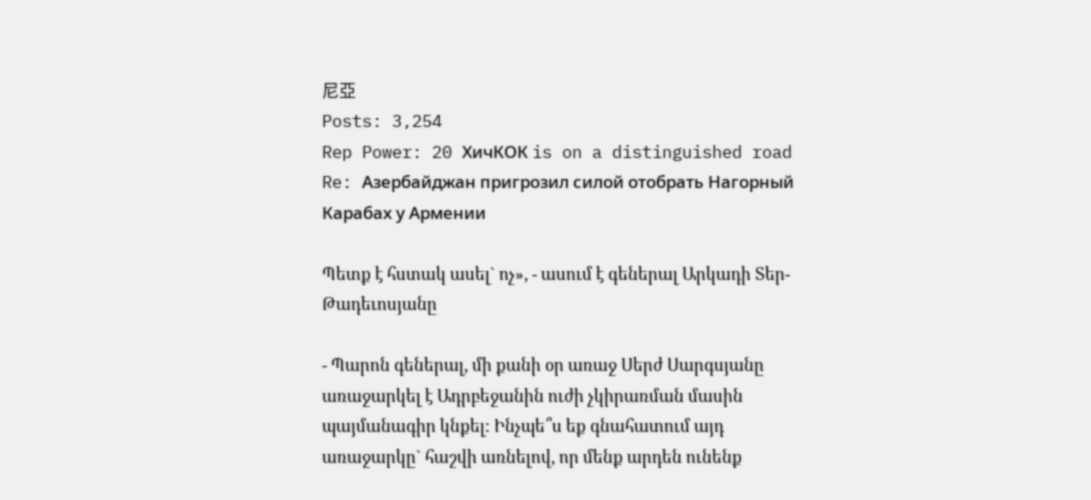尼亞
Posts: 3,254
Rep Power: 20 ХичКОК is on a distinguished road
Re: Азербайджан пригрозил силой отобрать Нагорный Карабах у Армении

Պետք է հստակ ասել` ոչ», - ասում է գեներալ Արկադի Տեր-Թադեւոսյանը

- Պարոն գեներալ, մի քանի օր առաջ Սերժ Սարգսյանը առաջարկել է Ադրբեջանին ուժի չկիրառման մասին պայմանագիր կնքել: Ինչպե՞ս եք գնահատում այդ առաջարկը` հաշվի առնելով, որ մենք արդեն ունենք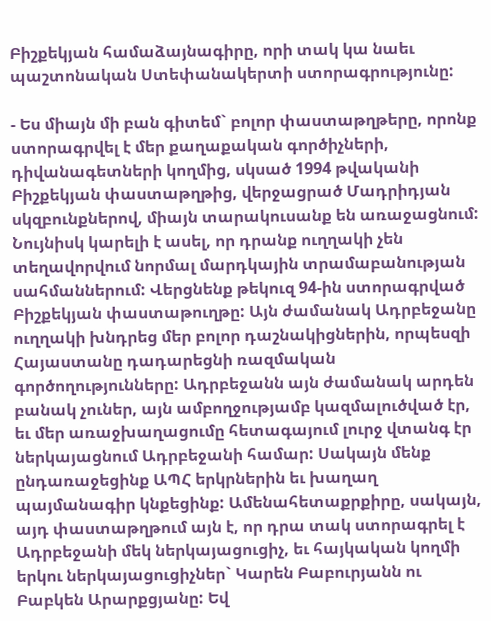Բիշքեկյան համաձայնագիրը, որի տակ կա նաեւ պաշտոնական Ստեփանակերտի ստորագրությունը:

- Ես միայն մի բան գիտեմ` բոլոր փաստաթղթերը, որոնք ստորագրվել է մեր քաղաքական գործիչների, դիվանագետների կողմից, սկսած 1994 թվականի Բիշքեկյան փաստաթղթից, վերջացրած Մադրիդյան սկզբունքներով, միայն տարակուսանք են առաջացնում: Նույնիսկ կարելի է ասել, որ դրանք ուղղակի չեն տեղավորվում նորմալ մարդկային տրամաբանության սահմաններում: Վերցնենք թեկուզ 94-ին ստորագրված Բիշքեկյան փաստաթուղթը: Այն ժամանակ Ադրբեջանը ուղղակի խնդրեց մեր բոլոր դաշնակիցներին, որպեսզի Հայաստանը դադարեցնի ռազմական գործողությունները: Ադրբեջանն այն ժամանակ արդեն բանակ չուներ, այն ամբողջությամբ կազմալուծված էր, եւ մեր առաջխաղացումը հետագայում լուրջ վտանգ էր ներկայացնում Ադրբեջանի համար: Սակայն մենք ընդառաջեցինք ԱՊՀ երկրներին եւ խաղաղ պայմանագիր կնքեցինք: Ամենահետաքրքիրը, սակայն, այդ փաստաթղթում այն է, որ դրա տակ ստորագրել է Ադրբեջանի մեկ ներկայացուցիչ, եւ հայկական կողմի երկու ներկայացուցիչներ` Կարեն Բաբուրյանն ու Բաբկեն Արարքցյանը: Եվ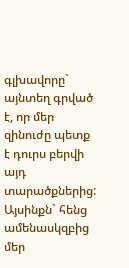գլխավորը` այնտեղ գրված է, որ մեր զինուժը պետք է դուրս բերվի այդ տարածքներից: Այսինքն` հենց ամենասկզբից մեր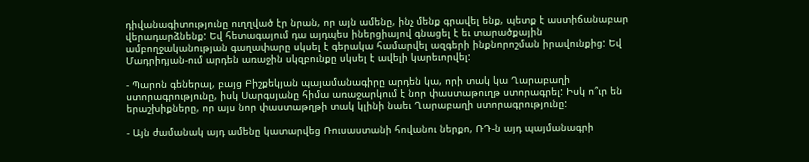դիվանագիտությունը ուղղված էր նրան, որ այն ամենը, ինչ մենք գրավել ենք, պետք է աստիճանաբար վերադարձնենք: Եվ հետագայում դա այդպես իներցիայով գնացել է եւ տարածքային ամբողջականության գաղափարը սկսել է գերակա համարվել ազգերի ինքնորոշման իրավունքից: Եվ Մադրիդյան-ում արդեն առաջին սկզբունքը սկսել է ավելի կարեւորվել:

- Պարոն գեներալ, բայց Բիշքեկյան պայամանագիրը արդեն կա, որի տակ կա Ղարաբաղի ստորագրությունը, իսկ Սարգսյանը հիմա առաջարկում է նոր փաստաթուղթ ստորագրել: Իսկ ո՞ւր են երաշխիքները, որ այս նոր փաստաթղթի տակ կլինի նաեւ Ղարաբաղի ստորագրությունը:

- Այն ժամանակ այդ ամենը կատարվեց Ռուսաստանի հովանու ներքո, ՌԴ-ն այդ պայմանագրի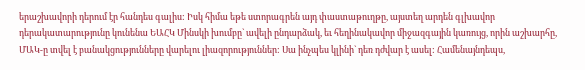երաշխավորի դերում էր հանդես գալիս: Իսկ հիմա եթե ստորագրեն այդ փաստաթուղթը, այստեղ արդեն գլխավոր դերակատարությունը կունենա ԵԱՀԿ Մինսկի խումբը` ավելի ընդարձակ, եւ հեղինակավոր միջազգային կառույց, որին աշխարհը, ՄԱԿ-ը տվել է բանակցությունները վարելու լիազորություններ: Սա ինչպես կլինի` դեռ դժվար է ասել: Համենայնդեպս,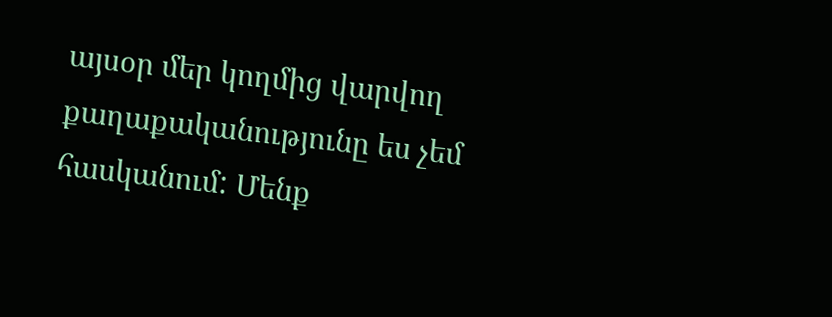այսօր մեր կողմից վարվող քաղաքականությունը ես չեմ հասկանում: Մենք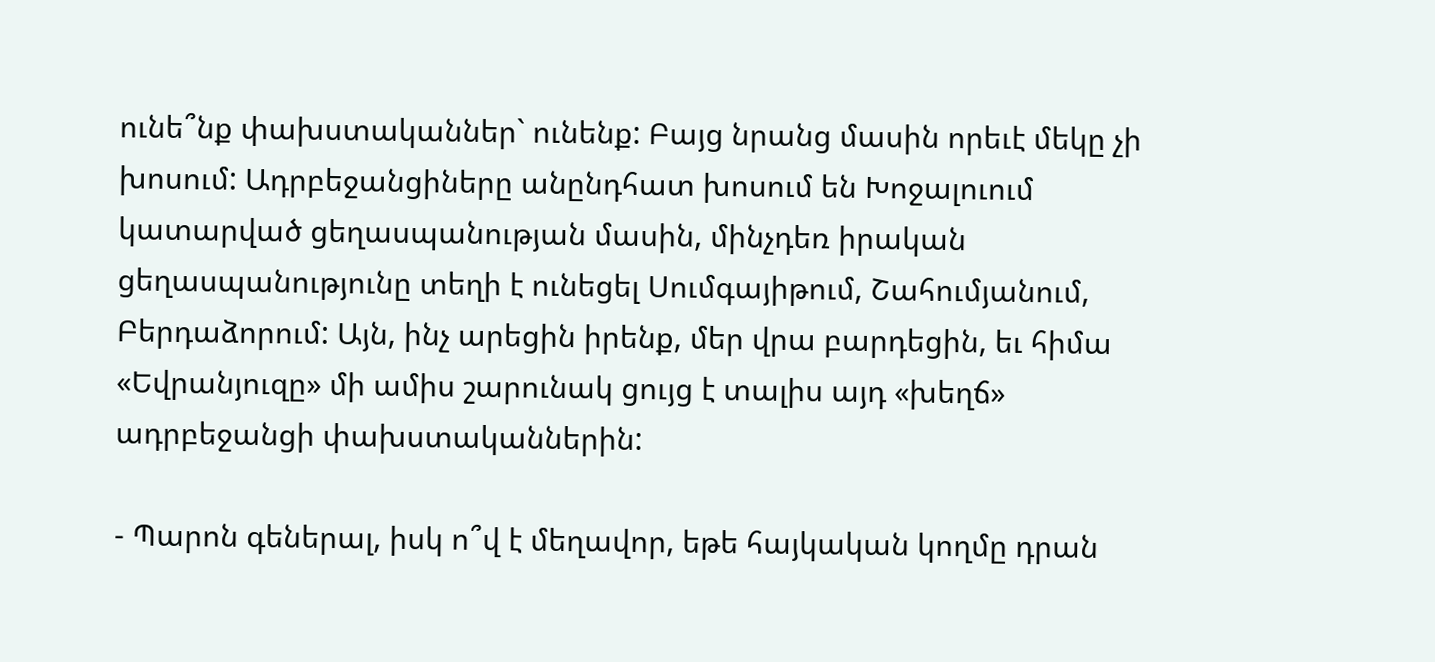ունե՞նք փախստականներ` ունենք: Բայց նրանց մասին որեւէ մեկը չի խոսում: Ադրբեջանցիները անընդհատ խոսում են Խոջալուում կատարված ցեղասպանության մասին, մինչդեռ իրական ցեղասպանությունը տեղի է ունեցել Սումգայիթում, Շահումյանում, Բերդաձորում: Այն, ինչ արեցին իրենք, մեր վրա բարդեցին, եւ հիմա «Եվրանյուզը» մի ամիս շարունակ ցույց է տալիս այդ «խեղճ» ադրբեջանցի փախստականներին:

- Պարոն գեներալ, իսկ ո՞վ է մեղավոր, եթե հայկական կողմը դրան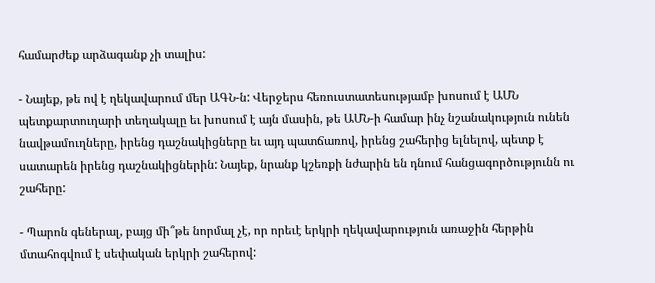համարժեք արձագանք չի տալիս:

- Նայեք, թե ով է ղեկավարում մեր ԱԳՆ-ն: Վերջերս հեռուստատեսությամբ խոսում է ԱՄՆ պետքարտուղարի տեղակալը եւ խոսում է այն մասին, թե ԱՄՆ-ի համար ինչ նշանակություն ունեն նավթամուղները, իրենց դաշնակիցները եւ այդ պատճառով, իրենց շահերից ելնելով, պետք է սատարեն իրենց դաշնակիցներին: Նայեք, նրանք կշեռքի նժարին են դնում հանցագործությունն ու շահերը:

- Պարոն գեներալ, բայց մի՞թե նորմալ չէ, որ որեւէ երկրի ղեկավարություն առաջին հերթին մտահոգվում է սեփական երկրի շահերով: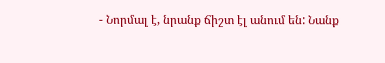- Նորմալ է, նրանք ճիշտ էլ անում են: Նանք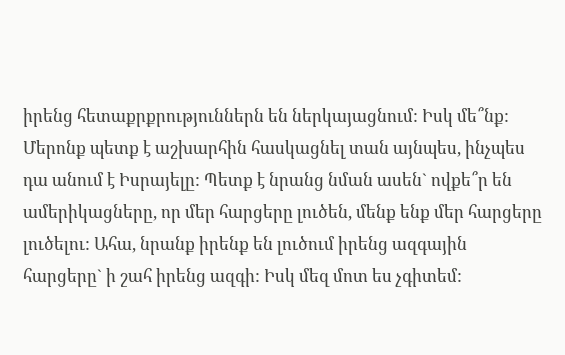իրենց հետաքրքրություններն են ներկայացնում: Իսկ մե՞նք: Մերոնք պետք է աշխարհին հասկացնել տան այնպես, ինչպես դա անում է Իսրայելը: Պետք է նրանց նման ասեն` ովքե՞ր են ամերիկացները, որ մեր հարցերը լուծեն, մենք ենք մեր հարցերը լուծելու: Ահա, նրանք իրենք են լուծում իրենց ազգային հարցերը` ի շահ իրենց ազգի: Իսկ մեզ մոտ ես չգիտեմ: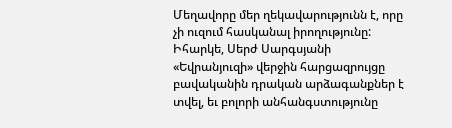Մեղավորը մեր ղեկավարությունն է, որը չի ուզում հասկանալ իրողությունը: Իհարկե, Սերժ Սարգսյանի «Եվրանյուզի» վերջին հարցազրույցը բավականին դրական արձագանքներ է տվել, եւ բոլորի անհանգստությունը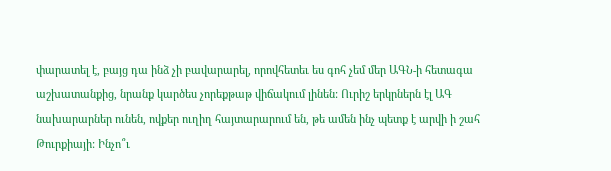փարատել է, բայց դա ինձ չի բավարարել, որովհետեւ ես գոհ չեմ մեր ԱԳՆ-ի հետագա աշխատանքից, նրանք կարծես չորեքթաթ վիճակում լինեն: Ուրիշ երկրներն էլ ԱԳ նախարարներ ունեն, ովքեր ուղիղ հայտարարում են, թե ամեն ինչ պետք է արվի ի շահ Թուրքիայի: Ինչո՞ւ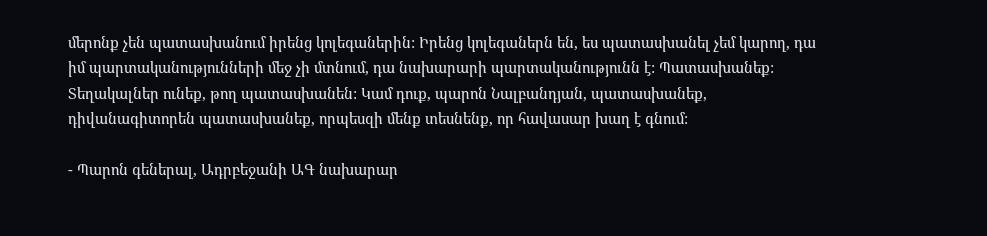մերոնք չեն պատասխանում իրենց կոլեգաներին: Իրենց կոլեգաներն են, ես պատասխանել չեմ կարող, դա իմ պարտականությունների մեջ չի մտնում, դա նախարարի պարտականությունն է: Պատասխանեք: Տեղակալներ ունեք, թող պատասխանեն: Կամ դուք, պարոն Նալբանդյան, պատասխանեք, դիվանագիտորեն պատասխանեք, որպեսզի մենք տեսնենք, որ հավասար խաղ է գնում:

- Պարոն գեներալ, Ադրբեջանի ԱԳ նախարար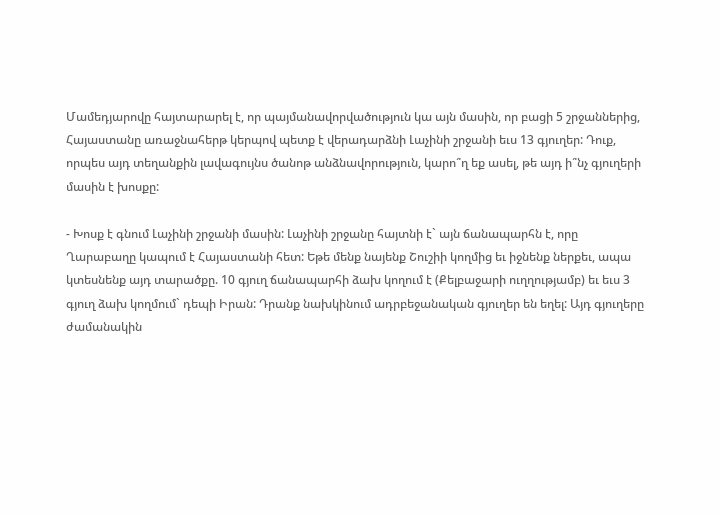Մամեդյարովը հայտարարել է, որ պայմանավորվածություն կա այն մասին, որ բացի 5 շրջաններից, Հայաստանը առաջնահերթ կերպով պետք է վերադարձնի Լաչինի շրջանի եւս 13 գյուղեր: Դուք, որպես այդ տեղանքին լավագույնս ծանոթ անձնավորություն, կարո՞ղ եք ասել, թե այդ ի՞նչ գյուղերի մասին է խոսքը:

- Խոսք է գնում Լաչինի շրջանի մասին: Լաչինի շրջանը հայտնի է` այն ճանապարհն է, որը Ղարաբաղը կապում է Հայաստանի հետ: Եթե մենք նայենք Շուշիի կողմից եւ իջնենք ներքեւ, ապա կտեսնենք այդ տարածքը. 10 գյուղ ճանապարհի ձախ կողում է (Քելբաջարի ուղղությամբ) եւ եւս 3 գյուղ ձախ կողմում` դեպի Իրան: Դրանք նախկինում ադրբեջանական գյուղեր են եղել: Այդ գյուղերը ժամանակին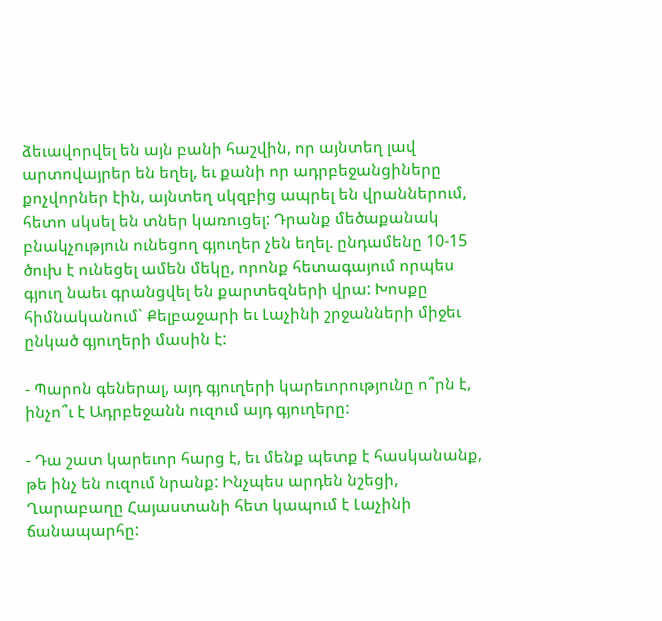ձեւավորվել են այն բանի հաշվին, որ այնտեղ լավ արտովայրեր են եղել, եւ քանի որ ադրբեջանցիները քոչվորներ էին, այնտեղ սկզբից ապրել են վրաններում, հետո սկսել են տներ կառուցել: Դրանք մեծաքանակ բնակչություն ունեցող գյուղեր չեն եղել. ընդամենը 10-15 ծուխ է ունեցել ամեն մեկը, որոնք հետագայում որպես գյուղ նաեւ գրանցվել են քարտեզների վրա: Խոսքը հիմնականում` Քելբաջարի եւ Լաչինի շրջանների միջեւ ընկած գյուղերի մասին է:

- Պարոն գեներալ, այդ գյուղերի կարեւորությունը ո՞րն է, ինչո՞ւ է Ադրբեջանն ուզում այդ գյուղերը:

- Դա շատ կարեւոր հարց է, եւ մենք պետք է հասկանանք, թե ինչ են ուզում նրանք: Ինչպես արդեն նշեցի, Ղարաբաղը Հայաստանի հետ կապում է Լաչինի ճանապարհը: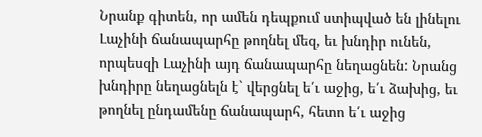Նրանք գիտեն, որ ամեն դեպքում ստիպված են լինելու Լաչինի ճանապարհը թողնել մեզ, եւ խնդիր ունեն, որպեսզի Լաչինի այդ ճանապարհը նեղացնեն: Նրանց խնդիրը նեղացնելն է` վերցնել ե՛ւ աջից, ե՛ւ ձախից, եւ թողնել ընդամենը ճանապարհ, հետո ե՛ւ աջից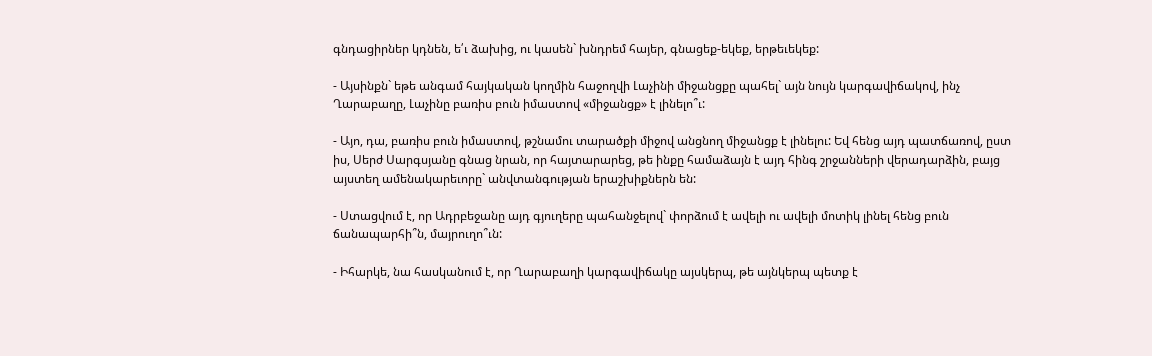գնդացիրներ կդնեն, ե՛ւ ձախից, ու կասեն` խնդրեմ հայեր, գնացեք-եկեք, երթեւեկեք:

- Այսինքն` եթե անգամ հայկական կողմին հաջողվի Լաչինի միջանցքը պահել` այն նույն կարգավիճակով, ինչ Ղարաբաղը, Լաչինը բառիս բուն իմաստով «միջանցք» է լինելո՞ւ:

- Այո, դա, բառիս բուն իմաստով, թշնամու տարածքի միջով անցնող միջանցք է լինելու: Եվ հենց այդ պատճառով, ըստ իս, Սերժ Սարգսյանը գնաց նրան, որ հայտարարեց, թե ինքը համաձայն է այդ հինգ շրջանների վերադարձին, բայց այստեղ ամենակարեւորը` անվտանգության երաշխիքներն են:

- Ստացվում է, որ Ադրբեջանը այդ գյուղերը պահանջելով` փորձում է ավելի ու ավելի մոտիկ լինել հենց բուն ճանապարհի՞ն, մայրուղո՞ւն:

- Իհարկե, նա հասկանում է, որ Ղարաբաղի կարգավիճակը այսկերպ, թե այնկերպ պետք է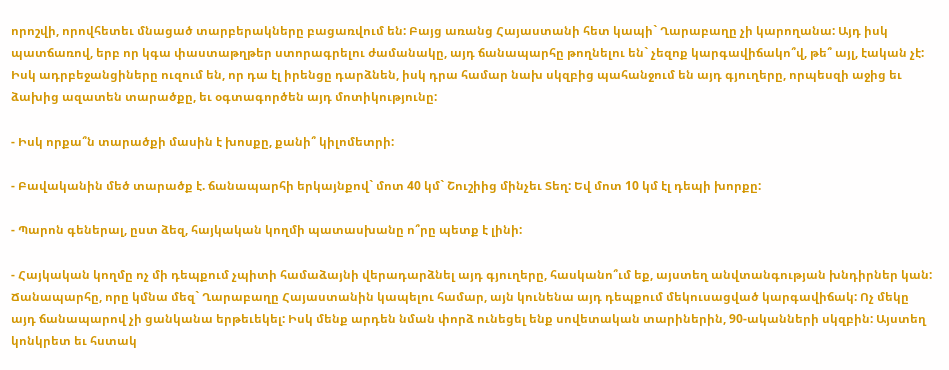որոշվի, որովհետեւ մնացած տարբերակները բացառվում են: Բայց առանց Հայաստանի հետ կապի` Ղարաբաղը չի կարողանա: Այդ իսկ պատճառով, երբ որ կգա փաստաթղթեր ստորագրելու ժամանակը, այդ ճանապարհը թողնելու են` չեզոք կարգավիճակո՞վ, թե՞ այլ, էական չէ: Իսկ ադրբեջանցիները ուզում են, որ դա էլ իրենցը դարձնեն, իսկ դրա համար նախ սկզբից պահանջում են այդ գյուղերը, որպեսզի աջից եւ ձախից ազատեն տարածքը, եւ օգտագործեն այդ մոտիկությունը:

- Իսկ որքա՞ն տարածքի մասին է խոսքը, քանի՞ կիլոմետրի:

- Բավականին մեծ տարածք է. ճանապարհի երկայնքով` մոտ 40 կմ` Շուշիից մինչեւ Տեղ: Եվ մոտ 10 կմ էլ դեպի խորքը:

- Պարոն գեներալ, ըստ ձեզ, հայկական կողմի պատասխանը ո՞րը պետք է լինի:

- Հայկական կողմը ոչ մի դեպքում չպիտի համաձայնի վերադարձնել այդ գյուղերը, հասկանո՞ւմ եք, այստեղ անվտանգության խնդիրներ կան: Ճանապարհը, որը կմնա մեզ` Ղարաբաղը Հայաստանին կապելու համար, այն կունենա այդ դեպքում մեկուսացված կարգավիճակ: Ոչ մեկը այդ ճանապարով չի ցանկանա երթեւեկել: Իսկ մենք արդեն նման փորձ ունեցել ենք սովետական տարիներին, 90-ականների սկզբին: Այստեղ կոնկրետ եւ հստակ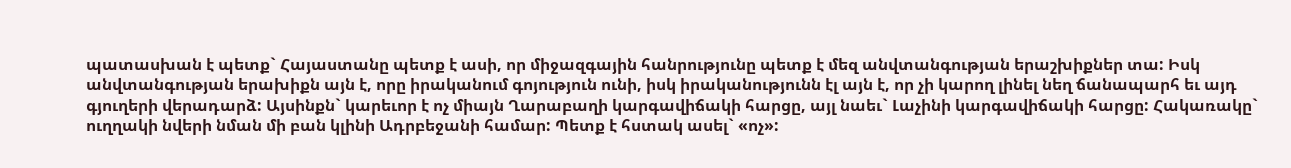պատասխան է պետք` Հայաստանը պետք է ասի, որ միջազգային հանրությունը պետք է մեզ անվտանգության երաշխիքներ տա: Իսկ անվտանգության երախիքն այն է, որը իրականում գոյություն ունի, իսկ իրականությունն էլ այն է, որ չի կարող լինել նեղ ճանապարհ եւ այդ գյուղերի վերադարձ: Այսինքն` կարեւոր է ոչ միայն Ղարաբաղի կարգավիճակի հարցը, այլ նաեւ` Լաչինի կարգավիճակի հարցը: Հակառակը` ուղղակի նվերի նման մի բան կլինի Ադրբեջանի համար: Պետք է հստակ ասել` «ոչ»: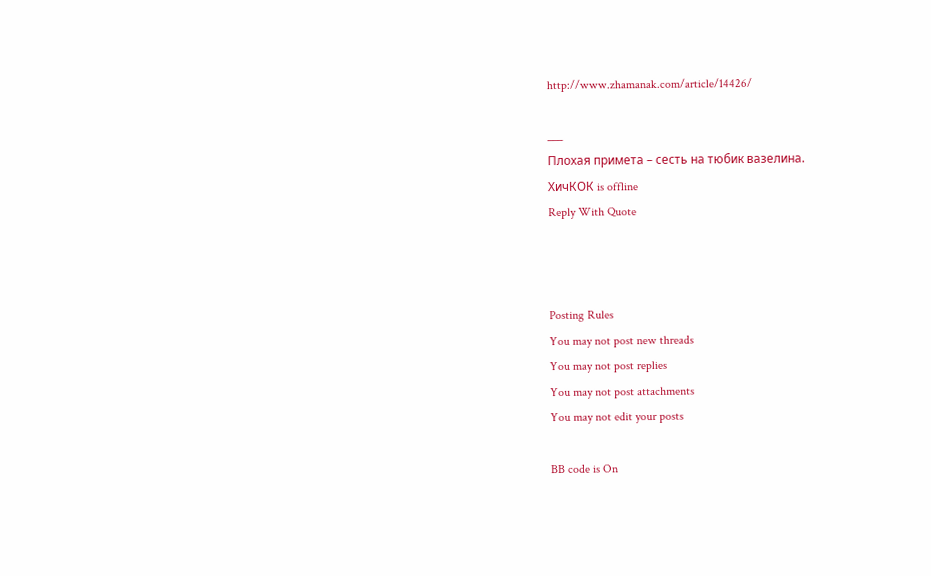http://www.zhamanak.com/article/14426/

___
Плохая примета – сесть на тюбик вазелина.
ХичКОК is offline
Reply With Quote



Posting Rules
You may not post new threads
You may not post replies
You may not post attachments
You may not edit your posts

BB code is On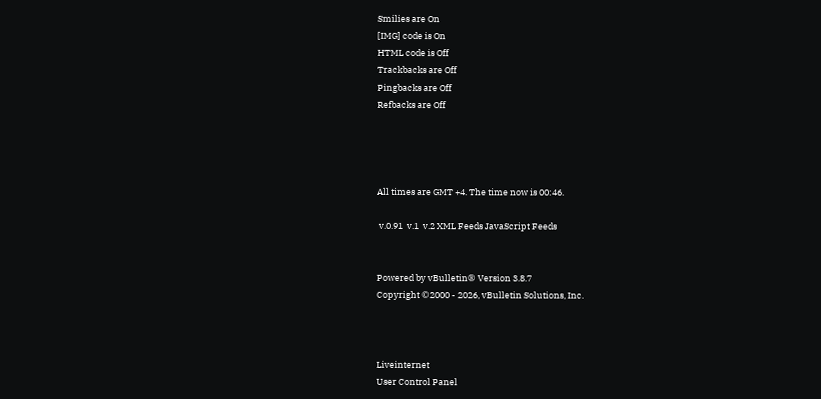Smilies are On
[IMG] code is On
HTML code is Off
Trackbacks are Off
Pingbacks are Off
Refbacks are Off




All times are GMT +4. The time now is 00:46.

 v.0.91  v.1  v.2 XML Feeds JavaScript Feeds


Powered by vBulletin® Version 3.8.7
Copyright ©2000 - 2026, vBulletin Solutions, Inc.



Liveinternet
User Control Panel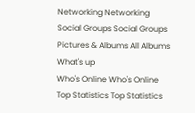Networking Networking
Social Groups Social Groups
Pictures & Albums All Albums
What's up
Who's Online Who's Online
Top Statistics Top Statistics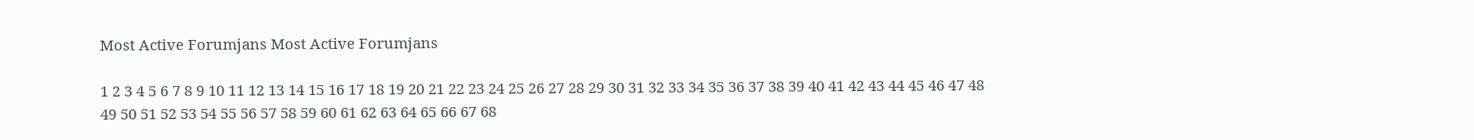Most Active Forumjans Most Active Forumjans

1 2 3 4 5 6 7 8 9 10 11 12 13 14 15 16 17 18 19 20 21 22 23 24 25 26 27 28 29 30 31 32 33 34 35 36 37 38 39 40 41 42 43 44 45 46 47 48 49 50 51 52 53 54 55 56 57 58 59 60 61 62 63 64 65 66 67 68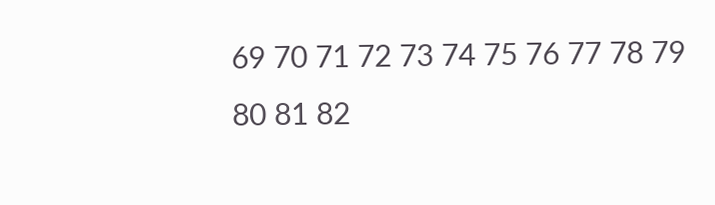69 70 71 72 73 74 75 76 77 78 79 80 81 82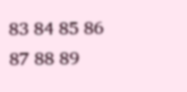83 84 85 86 87 88 89